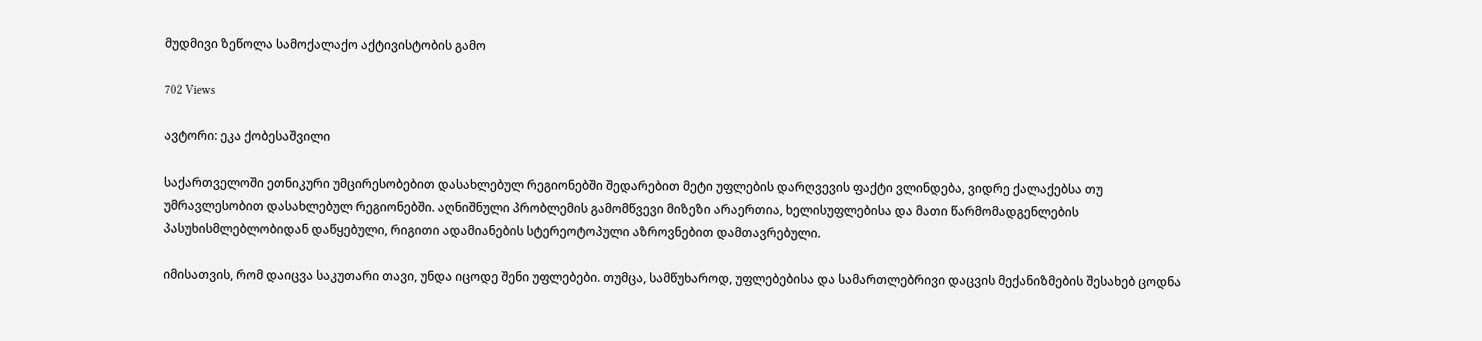მუდმივი ზეწოლა სამოქალაქო აქტივისტობის გამო

702 Views

ავტორი: ეკა ქობესაშვილი

საქართველოში ეთნიკური უმცირესობებით დასახლებულ რეგიონებში შედარებით მეტი უფლების დარღვევის ფაქტი ვლინდება, ვიდრე ქალაქებსა თუ უმრავლესობით დასახლებულ რეგიონებში. აღნიშნული პრობლემის გამომწვევი მიზეზი არაერთია, ხელისუფლებისა და მათი წარმომადგენლების პასუხისმლებლობიდან დაწყებული, რიგითი ადამიანების სტერეოტოპული აზროვნებით დამთავრებული.

იმისათვის, რომ დაიცვა საკუთარი თავი, უნდა იცოდე შენი უფლებები. თუმცა, სამწუხაროდ, უფლებებისა და სამართლებრივი დაცვის მექანიზმების შესახებ ცოდნა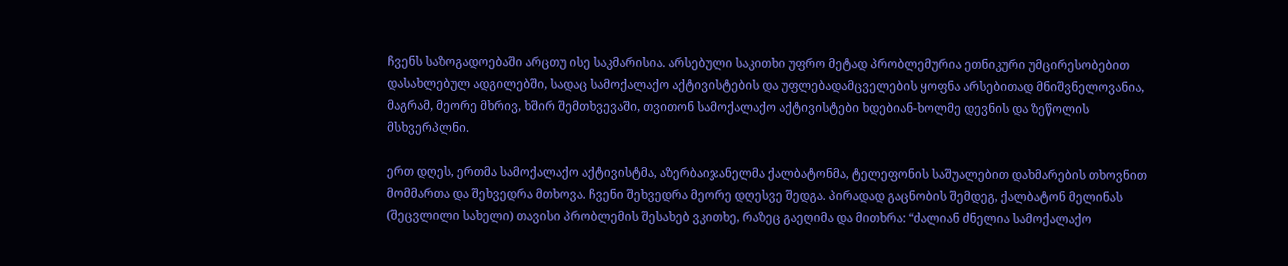ჩვენს საზოგადოებაში არცთუ ისე საკმარისია. არსებული საკითხი უფრო მეტად პრობლემურია ეთნიკური უმცირესობებით დასახლებულ ადგილებში, სადაც სამოქალაქო აქტივისტების და უფლებადამცველების ყოფნა არსებითად მნიშვნელოვანია, მაგრამ, მეორე მხრივ, ხშირ შემთხვევაში, თვითონ სამოქალაქო აქტივისტები ხდებიან-ხოლმე დევნის და ზეწოლის მსხვერპლნი.

ერთ დღეს, ერთმა სამოქალაქო აქტივისტმა, აზერბაიჯანელმა ქალბატონმა, ტელეფონის საშუალებით დახმარების თხოვნით მომმართა და შეხვედრა მთხოვა. ჩვენი შეხვედრა მეორე დღესვე შედგა. პირადად გაცნობის შემდეგ, ქალბატონ მელინას (შეცვლილი სახელი) თავისი პრობლემის შესახებ ვკითხე, რაზეც გაეღიმა და მითხრა: “ძალიან ძნელია სამოქალაქო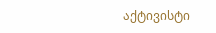აქტივისტი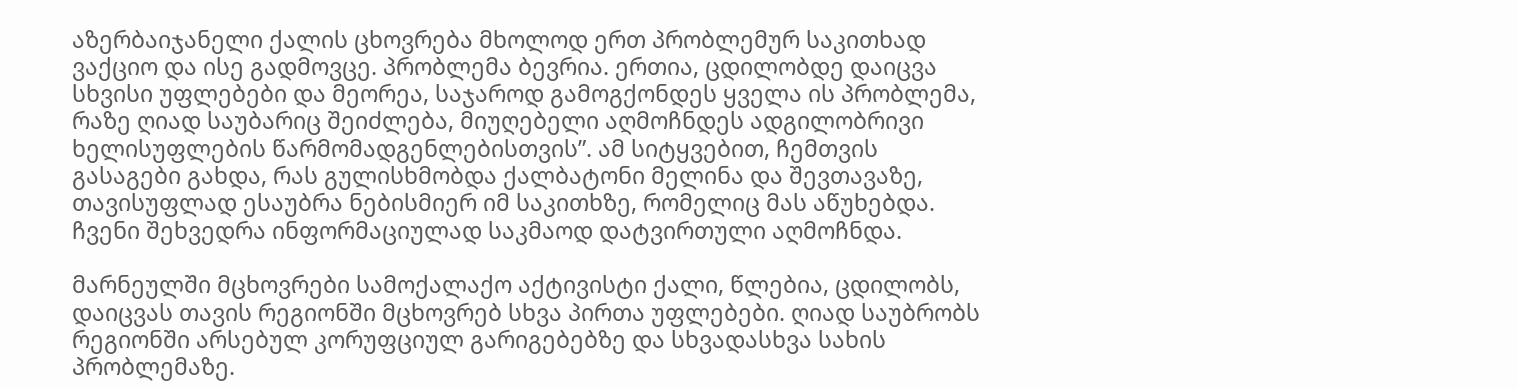აზერბაიჯანელი ქალის ცხოვრება მხოლოდ ერთ პრობლემურ საკითხად ვაქციო და ისე გადმოვცე. პრობლემა ბევრია. ერთია, ცდილობდე დაიცვა სხვისი უფლებები და მეორეა, საჯაროდ გამოგქონდეს ყველა ის პრობლემა, რაზე ღიად საუბარიც შეიძლება, მიუღებელი აღმოჩნდეს ადგილობრივი ხელისუფლების წარმომადგენლებისთვის”. ამ სიტყვებით, ჩემთვის გასაგები გახდა, რას გულისხმობდა ქალბატონი მელინა და შევთავაზე, თავისუფლად ესაუბრა ნებისმიერ იმ საკითხზე, რომელიც მას აწუხებდა. ჩვენი შეხვედრა ინფორმაციულად საკმაოდ დატვირთული აღმოჩნდა.

მარნეულში მცხოვრები სამოქალაქო აქტივისტი ქალი, წლებია, ცდილობს, დაიცვას თავის რეგიონში მცხოვრებ სხვა პირთა უფლებები. ღიად საუბრობს რეგიონში არსებულ კორუფციულ გარიგებებზე და სხვადასხვა სახის პრობლემაზე.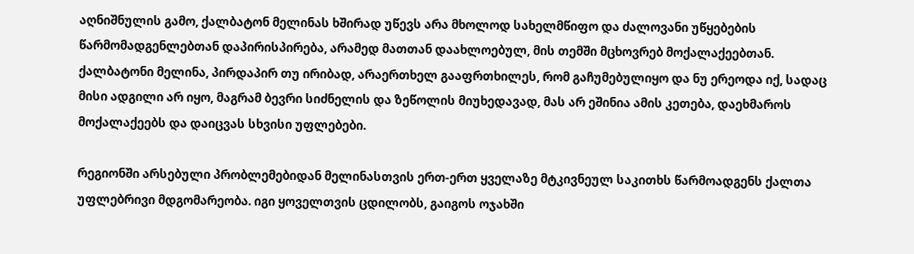აღნიშნულის გამო, ქალბატონ მელინას ხშირად უწევს არა მხოლოდ სახელმწიფო და ძალოვანი უწყებების წარმომადგენლებთან დაპირისპირება, არამედ მათთან დაახლოებულ, მის თემში მცხოვრებ მოქალაქეებთან. ქალბატონი მელინა, პირდაპირ თუ ირიბად, არაერთხელ გააფრთხილეს, რომ გაჩუმებულიყო და ნუ ერეოდა იქ, სადაც მისი ადგილი არ იყო, მაგრამ ბევრი სიძნელის და ზეწოლის მიუხედავად, მას არ ეშინია ამის კეთება, დაეხმაროს მოქალაქეებს და დაიცვას სხვისი უფლებები.

რეგიონში არსებული პრობლემებიდან მელინასთვის ერთ-ერთ ყველაზე მტკივნეულ საკითხს წარმოადგენს ქალთა უფლებრივი მდგომარეობა. იგი ყოველთვის ცდილობს, გაიგოს ოჯახში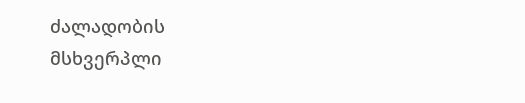ძალადობის მსხვერპლი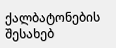ქალბატონების შესახებ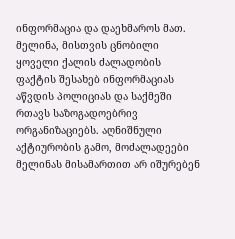ინფორმაცია და დაეხმაროს მათ. მელინა, მისთვის ცნობილი ყოველი ქალის ძალადობის ფაქტის შესახებ ინფორმაციას აწვდის პოლიციას და საქმეში რთავს საზოგადოებრივ ორგანიზაციებს. აღნიშნული აქტიურობის გამო, მოძალადეები მელინას მისამართით არ იშურებენ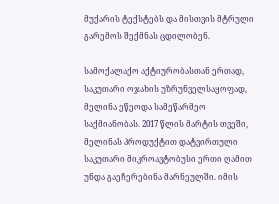მუქარის ტექსტებს და მისთვის მტრული გარემოს შექმნას ცდილობენ.

სამოქალაქო აქტიურობასთან ერთად, საკუთარი ოჯახის უზრუნველსაყოფად, მელინა ეწეოდა სამეწარმეო საქმიანობას. 2017 წლის მარტის თვეში, მელინას პროდუქტით დატვირთული საკუთარი მიკროავტობუსი ერთი ღამით უნდა გაეჩერებინა მარნეულში. იმის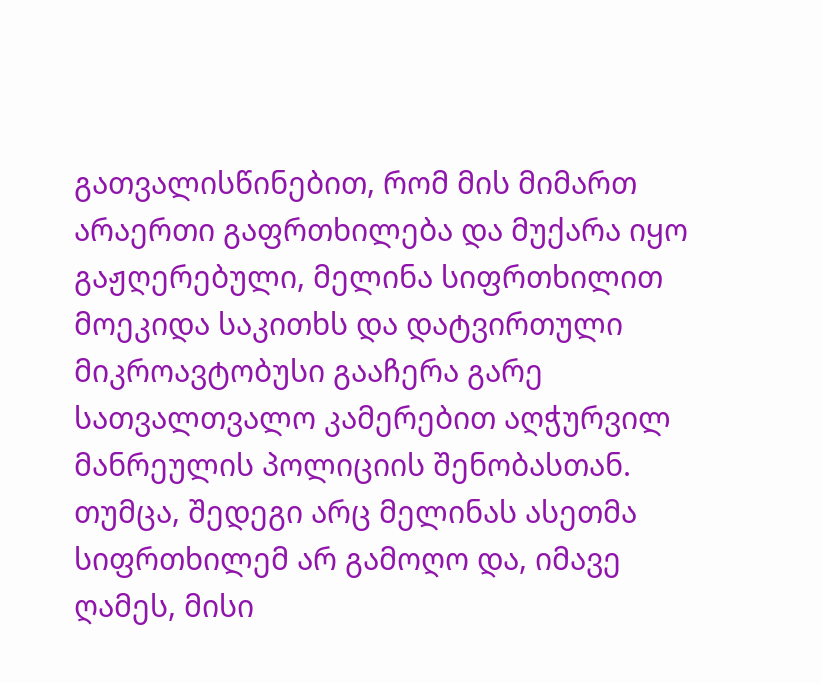გათვალისწინებით, რომ მის მიმართ არაერთი გაფრთხილება და მუქარა იყო გაჟღერებული, მელინა სიფრთხილით მოეკიდა საკითხს და დატვირთული მიკროავტობუსი გააჩერა გარე სათვალთვალო კამერებით აღჭურვილ მანრეულის პოლიციის შენობასთან. თუმცა, შედეგი არც მელინას ასეთმა სიფრთხილემ არ გამოღო და, იმავე ღამეს, მისი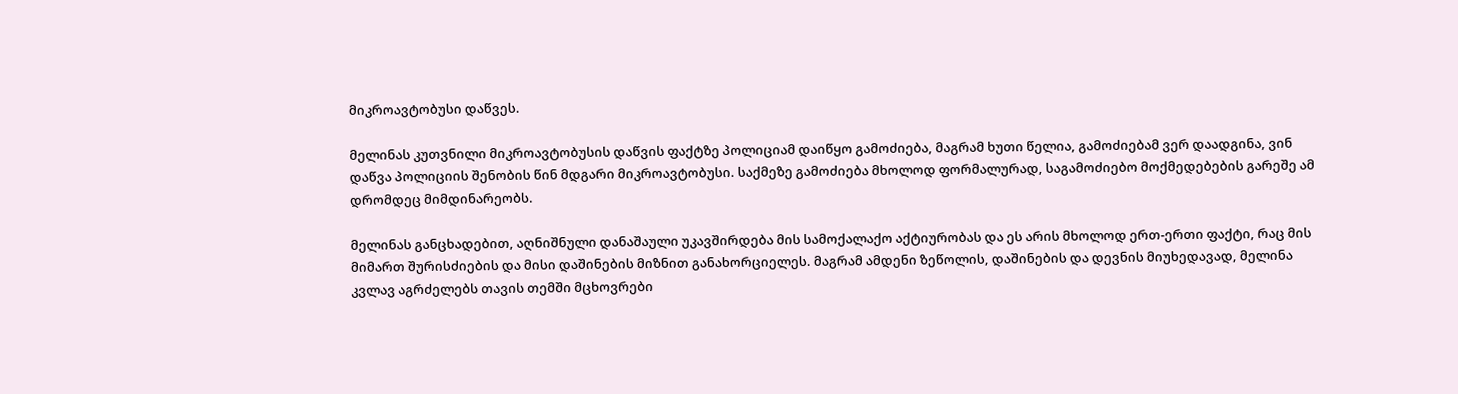მიკროავტობუსი დაწვეს.

მელინას კუთვნილი მიკროავტობუსის დაწვის ფაქტზე პოლიციამ დაიწყო გამოძიება, მაგრამ ხუთი წელია, გამოძიებამ ვერ დაადგინა, ვინ დაწვა პოლიციის შენობის წინ მდგარი მიკროავტობუსი. საქმეზე გამოძიება მხოლოდ ფორმალურად, საგამოძიებო მოქმედებების გარეშე ამ დრომდეც მიმდინარეობს.

მელინას განცხადებით, აღნიშნული დანაშაული უკავშირდება მის სამოქალაქო აქტიურობას და ეს არის მხოლოდ ერთ-ერთი ფაქტი, რაც მის მიმართ შურისძიების და მისი დაშინების მიზნით განახორციელეს. მაგრამ ამდენი ზეწოლის, დაშინების და დევნის მიუხედავად, მელინა კვლავ აგრძელებს თავის თემში მცხოვრები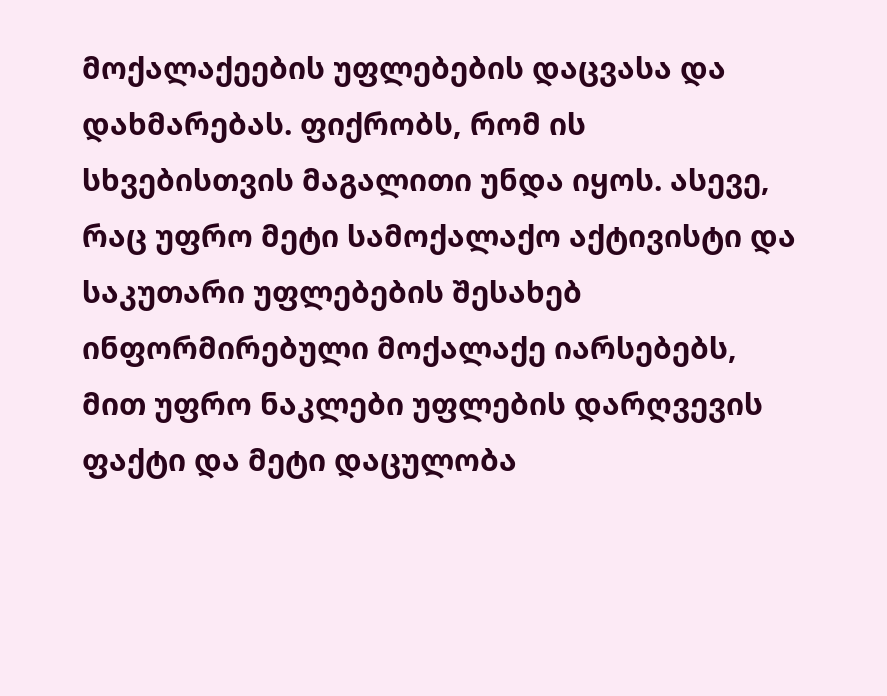მოქალაქეების უფლებების დაცვასა და დახმარებას. ფიქრობს, რომ ის სხვებისთვის მაგალითი უნდა იყოს. ასევე, რაც უფრო მეტი სამოქალაქო აქტივისტი და საკუთარი უფლებების შესახებ ინფორმირებული მოქალაქე იარსებებს, მით უფრო ნაკლები უფლების დარღვევის ფაქტი და მეტი დაცულობა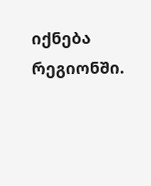იქნება რეგიონში.